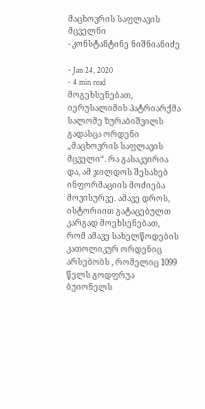მაცხოვრის საფლავის მცველნი
- კონსტანტინე ნიშნიანიძე

- Jan 24, 2020
- 4 min read
მოგეხსენებათ, იერუსალიმის პატრიარქმა სალომე ზურაბიშვილს გადასცა ორდენი „მაცხოვრის საფლავის მცველი“. რა გასაკვირია და, ამ ჯილდოს შესახებ ინფორმაციის მოძიება მოვისურვე. ამავე დროს, ისტორიით გატაცებულთ კარგად მოეხსენებათ, რომ ამავე სახელწოდების კათოლიკურ ორდენიც არსებობს , რომელიც 1099 წელს გოდფრუა ბუიონელს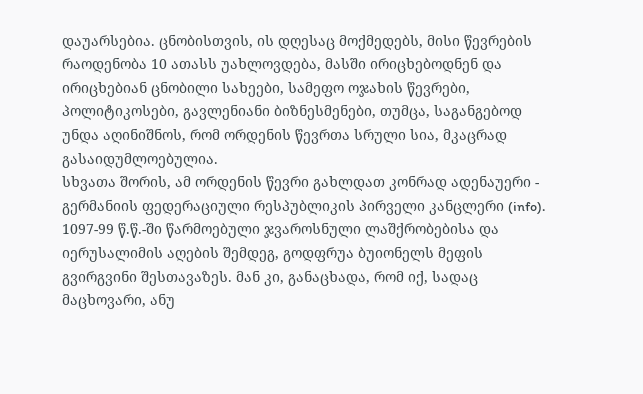დაუარსებია. ცნობისთვის, ის დღესაც მოქმედებს, მისი წევრების რაოდენობა 10 ათასს უახლოვდება, მასში ირიცხებოდნენ და ირიცხებიან ცნობილი სახეები, სამეფო ოჯახის წევრები, პოლიტიკოსები, გავლენიანი ბიზნესმენები, თუმცა, საგანგებოდ უნდა აღინიშნოს, რომ ორდენის წევრთა სრული სია, მკაცრად გასაიდუმლოებულია.
სხვათა შორის, ამ ორდენის წევრი გახლდათ კონრად ადენაუერი - გერმანიის ფედერაციული რესპუბლიკის პირველი კანცლერი (info).
1097-99 წ.წ.-ში წარმოებული ჯვაროსნული ლაშქრობებისა და იერუსალიმის აღების შემდეგ, გოდფრუა ბუიონელს მეფის გვირგვინი შესთავაზეს. მან კი, განაცხადა, რომ იქ, სადაც მაცხოვარი, ანუ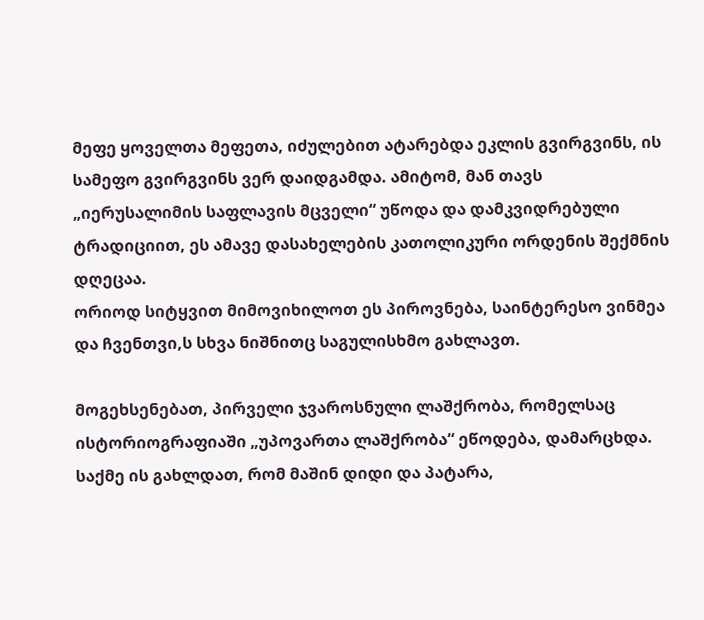მეფე ყოველთა მეფეთა, იძულებით ატარებდა ეკლის გვირგვინს, ის სამეფო გვირგვინს ვერ დაიდგამდა. ამიტომ, მან თავს „იერუსალიმის საფლავის მცველი“ უწოდა და დამკვიდრებული ტრადიციით, ეს ამავე დასახელების კათოლიკური ორდენის შექმნის დღეცაა.
ორიოდ სიტყვით მიმოვიხილოთ ეს პიროვნება, საინტერესო ვინმეა და ჩვენთვი,ს სხვა ნიშნითც საგულისხმო გახლავთ.

მოგეხსენებათ, პირველი ჯვაროსნული ლაშქრობა, რომელსაც ისტორიოგრაფიაში „უპოვართა ლაშქრობა“ ეწოდება, დამარცხდა. საქმე ის გახლდათ, რომ მაშინ დიდი და პატარა,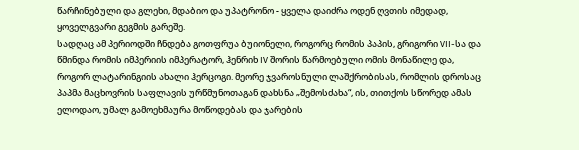წარჩინებული და გლეხი, მდაბიო და უპატრონო - ყველა დაიძრა ოდენ ღვთის იმედად, ყოველგვარი გეგმის გარეშე.
სადღაც ამ პერიოდში ჩნდება გოთფრუა ბუიონელი, როგორც რომის პაპის, გრიგორი VII-სა და წმინდა რომის იმპერიის იმპერატორ, ჰენრიხ IV შორის წარმოებული ომის მონაწილე და, როგორ ლატარინგიის ახალი ჰერცოგი. მეორე ჯვაროსნული ლაშქრობისას, რომლის დროსაც პაპმა მაცხოვრის საფლავის ურწმუნოთაგან დახსნა „შემოსძახა“, ის, თითქოს სწორედ ამას ელოდაო, უმალ გამოეხმაურა მოწოდებას და ჯარების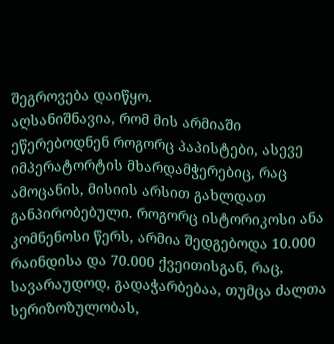შეგროვება დაიწყო.
აღსანიშნავია, რომ მის არმიაში ეწერებოდნენ როგორც პაპისტები, ასევე იმპერატორტის მხარდამჭერებიც, რაც ამოცანის, მისიის არსით გახლდათ განპირობებული. როგორც ისტორიკოსი ანა კომნენოსი წერს, არმია შედგებოდა 10.000 რაინდისა და 70.000 ქვეითისგან, რაც, სავარაუდოდ, გადაჭარბებაა, თუმცა ძალთა სერიზოზულობას,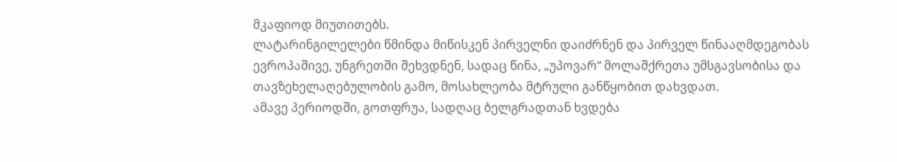მკაფიოდ მიუთითებს.
ლატარინგილელები წმინდა მიწისკენ პირველნი დაიძრნენ და პირველ წინააღმდეგობას ევროპაშივე, უნგრეთში შეხვდნენ, სადაც წინა, „უპოვარ“ მოლაშქრეთა უმსგავსობისა და თავზეხელაღებულობის გამო, მოსახლეობა მტრული განწყობით დახვდათ.
ამავე პერიოდში, გოთფრუა, სადღაც ბელგრადთან ხვდება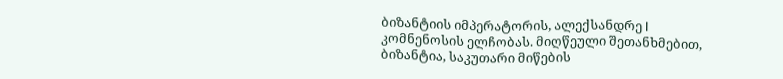ბიზანტიის იმპერატორის, ალექსანდრე I კომნენოსის ელჩობას. მიღწეული შეთანხმებით, ბიზანტია, საკუთარი მიწების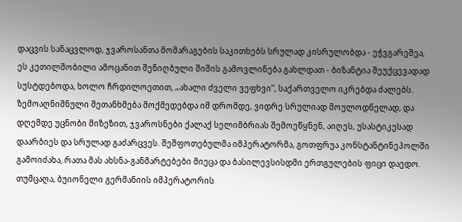დაცვის სანაცვლოდ, ჯვაროსანთა მომარაგების საკითხებს სრულად კისრულობდა - ეჭვგარეშეა, ეს კეთილშობილი ამოცანით შენიღბული შიშის გამოვლინება გახლდათ - ბიზანტია შეუქცევადად სუსტდებოდა, ხოლო ჩრდილოეთით, „ახალი ძველი ვეფხვი“, საქართველო იკრებდა ძალებს.
ზემოაღნიშნული შეთანხმება მოქმედებდა იმ დრომდე, ვიდრე სრულიად მოულოდნელად, და დღემდე უცნობი მიზეზით, ჯვაროსნები ქალაქ სელიმბრიას შემოეწყნენ, აიღეს, უსასტიკესად დაარბიეს და სრულად გაძარცვეს. შეშფოთებულმა იმპერატორმა, გოთფრუა კონსტანტინეპოლში გამოიძახა, რათა მას ახსნა-განმარტებები მიეცა და ბასილევსისდმი ერთგულების ფიცი დაედო.
თუმცაღა, ბუიონელი გერმანიის იმპერატორის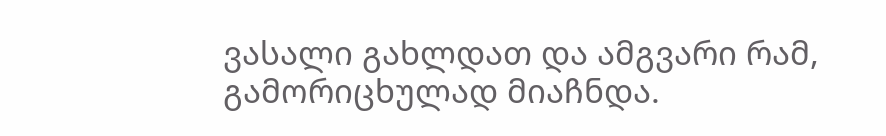ვასალი გახლდათ და ამგვარი რამ, გამორიცხულად მიაჩნდა.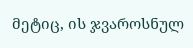მეტიც, ის ჯვაროსნულ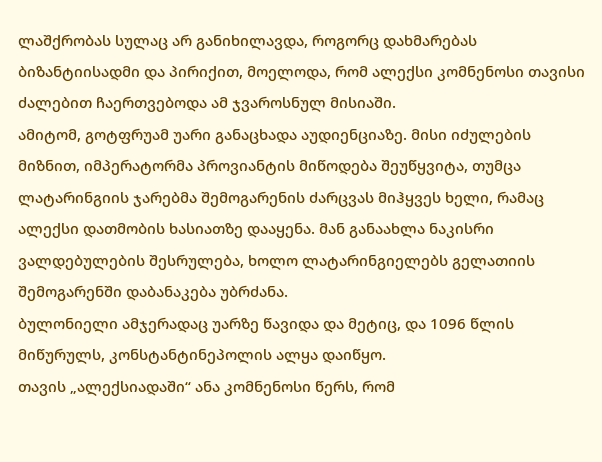ლაშქრობას სულაც არ განიხილავდა, როგორც დახმარებას ბიზანტიისადმი და პირიქით, მოელოდა, რომ ალექსი კომნენოსი თავისი ძალებით ჩაერთვებოდა ამ ჯვაროსნულ მისიაში.
ამიტომ, გოტფრუამ უარი განაცხადა აუდიენციაზე. მისი იძულების მიზნით, იმპერატორმა პროვიანტის მიწოდება შეუწყვიტა, თუმცა ლატარინგიის ჯარებმა შემოგარენის ძარცვას მიჰყვეს ხელი, რამაც ალექსი დათმობის ხასიათზე დააყენა. მან განაახლა ნაკისრი ვალდებულების შესრულება, ხოლო ლატარინგიელებს გელათიის შემოგარენში დაბანაკება უბრძანა.
ბულონიელი ამჯერადაც უარზე წავიდა და მეტიც, და 1096 წლის მიწურულს, კონსტანტინეპოლის ალყა დაიწყო.
თავის „ალექსიადაში“ ანა კომნენოსი წერს, რომ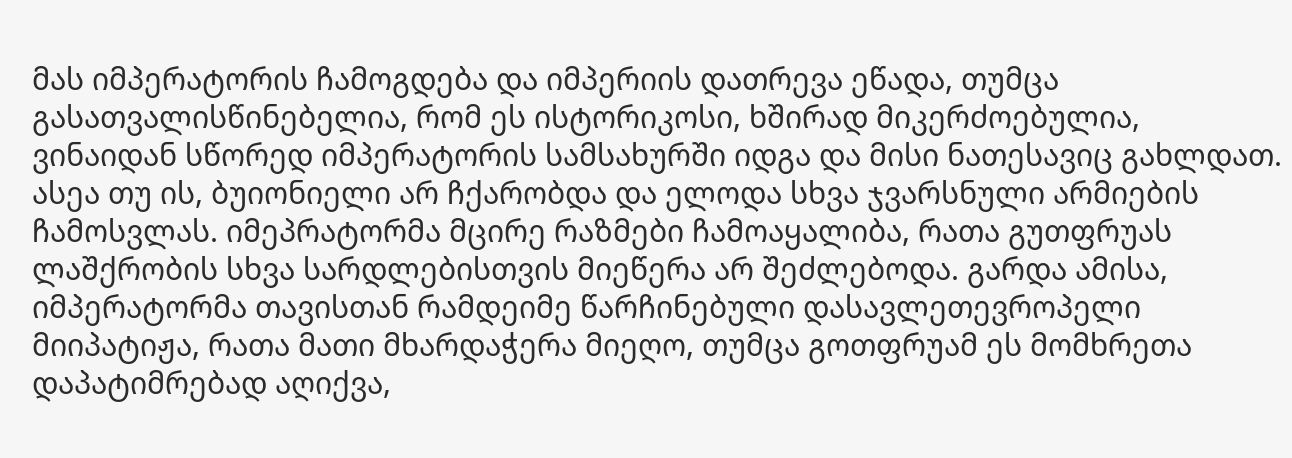მას იმპერატორის ჩამოგდება და იმპერიის დათრევა ეწადა, თუმცა გასათვალისწინებელია, რომ ეს ისტორიკოსი, ხშირად მიკერძოებულია, ვინაიდან სწორედ იმპერატორის სამსახურში იდგა და მისი ნათესავიც გახლდათ.
ასეა თუ ის, ბუიონიელი არ ჩქარობდა და ელოდა სხვა ჯვარსნული არმიების ჩამოსვლას. იმეპრატორმა მცირე რაზმები ჩამოაყალიბა, რათა გუთფრუას ლაშქრობის სხვა სარდლებისთვის მიეწერა არ შეძლებოდა. გარდა ამისა, იმპერატორმა თავისთან რამდეიმე წარჩინებული დასავლეთევროპელი მიიპატიჟა, რათა მათი მხარდაჭერა მიეღო, თუმცა გოთფრუამ ეს მომხრეთა დაპატიმრებად აღიქვა,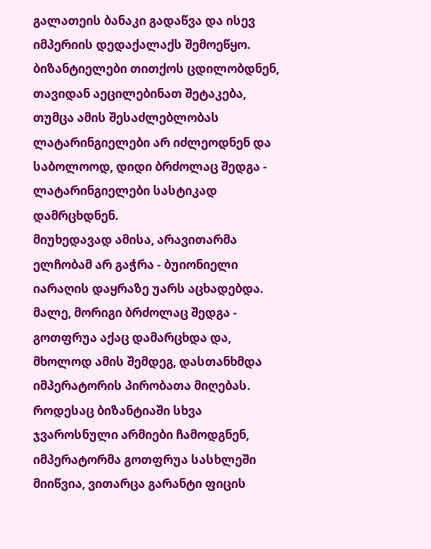გალათეის ბანაკი გადაწვა და ისევ იმპერიის დედაქალაქს შემოეწყო.
ბიზანტიელები თითქოს ცდილობდნენ, თავიდან აეცილებინათ შეტაკება, თუმცა ამის შესაძლებლობას ლატარინგიელები არ იძლეოდნენ და საბოლოოდ, დიდი ბრძოლაც შედგა - ლატარინგიელები სასტიკად დამრცხდნენ.
მიუხედავად ამისა, არავითარმა ელჩობამ არ გაჭრა - ბუიონიელი იარაღის დაყრაზე უარს აცხადებდა.
მალე, მორიგი ბრძოლაც შედგა - გოთფრუა აქაც დამარცხდა და, მხოლოდ ამის შემდეგ, დასთანხმდა იმპერატორის პირობათა მიღებას.
როდესაც ბიზანტიაში სხვა ჯვაროსნული არმიები ჩამოდგნენ, იმპერატორმა გოთფრუა სასხლეში მიიწვია, ვითარცა გარანტი ფიცის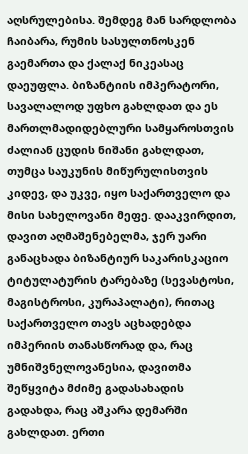აღსრულებისა. შემდეგ მან სარდლობა ჩაიბარა, რუმის სასულთნოსკენ გაემართა და ქალაქ ნიკეასაც დაეუფლა. ბიზანტიის იმპერატორი, სავალალოდ უფხო გახლდათ და ეს მართლმადიდებლური სამყაროსთვის ძალიან ცუდის ნიშანი გახლდათ, თუმცა საუკუნის მიწურულისთვის კიდევ, და უკვე, იყო საქართველო და მისი სახელოვანი მეფე. დააკვირდით, დავით აღმაშენებელმა, ჯერ უარი განაცხადა ბიზანტიურ საკარისკაციო ტიტულატურის ტარებაზე (სევასტოსი, მაგისტროსი, კურაპალატი), რითაც საქართველო თავს აცხადებდა იმპერიის თანასწორად და, რაც უმნიშვნელოვანესია, დავითმა შეწყვიტა მძიმე გადასახადის გადახდა, რაც აშკარა დემარში გახლდათ. ერთი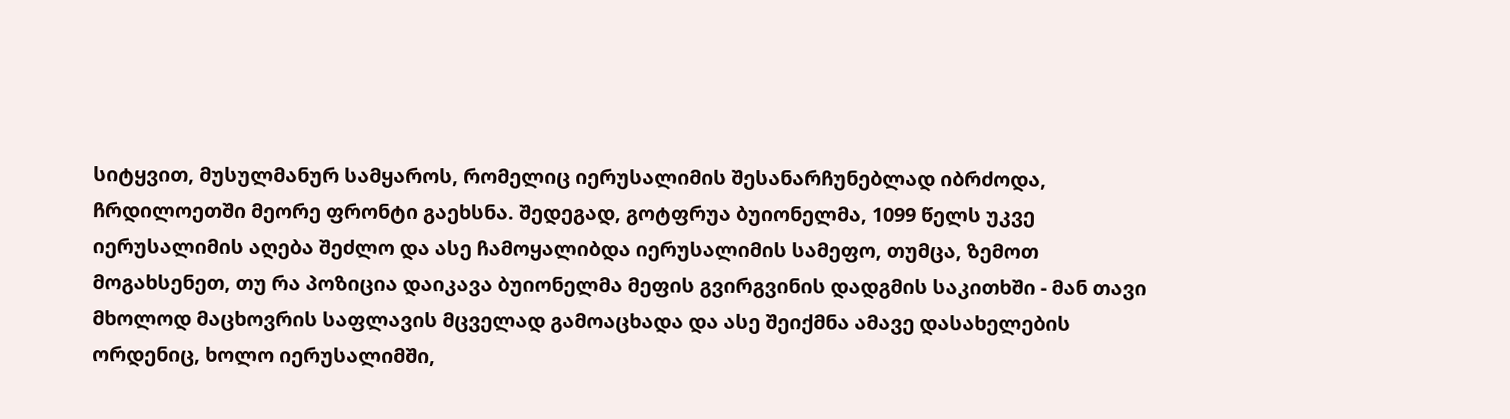სიტყვით, მუსულმანურ სამყაროს, რომელიც იერუსალიმის შესანარჩუნებლად იბრძოდა, ჩრდილოეთში მეორე ფრონტი გაეხსნა. შედეგად, გოტფრუა ბუიონელმა, 1099 წელს უკვე იერუსალიმის აღება შეძლო და ასე ჩამოყალიბდა იერუსალიმის სამეფო, თუმცა, ზემოთ მოგახსენეთ, თუ რა პოზიცია დაიკავა ბუიონელმა მეფის გვირგვინის დადგმის საკითხში - მან თავი მხოლოდ მაცხოვრის საფლავის მცველად გამოაცხადა და ასე შეიქმნა ამავე დასახელების ორდენიც, ხოლო იერუსალიმში,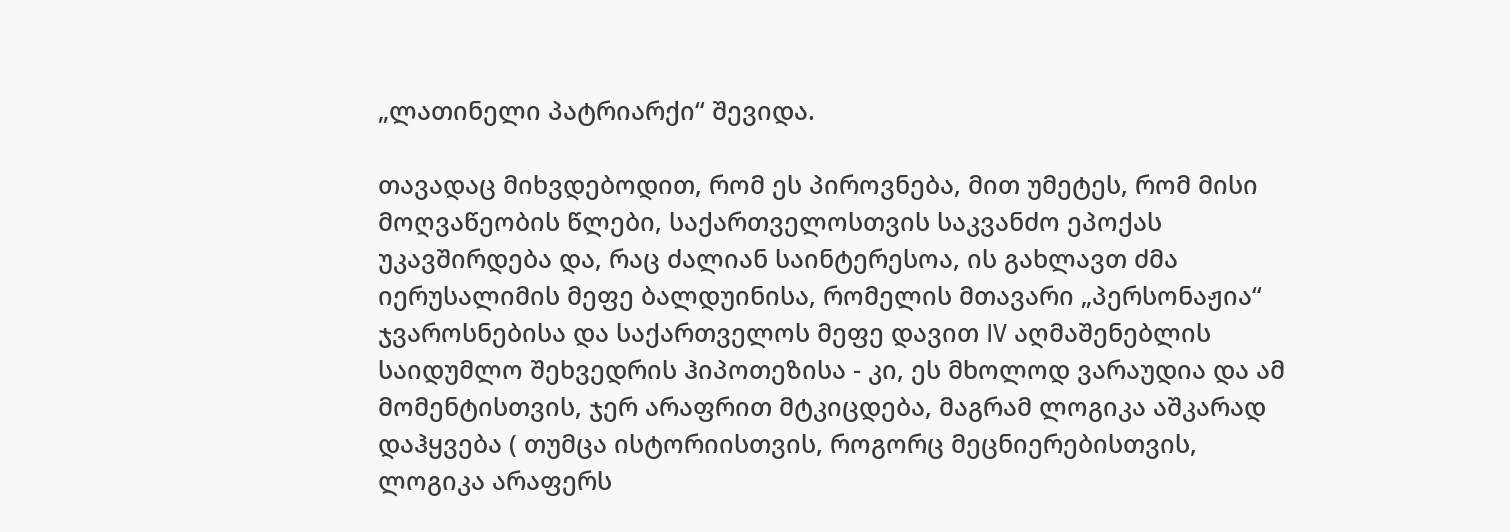„ლათინელი პატრიარქი“ შევიდა.

თავადაც მიხვდებოდით, რომ ეს პიროვნება, მით უმეტეს, რომ მისი მოღვაწეობის წლები, საქართველოსთვის საკვანძო ეპოქას უკავშირდება და, რაც ძალიან საინტერესოა, ის გახლავთ ძმა იერუსალიმის მეფე ბალდუინისა, რომელის მთავარი „პერსონაჟია“ ჯვაროსნებისა და საქართველოს მეფე დავით IV აღმაშენებლის საიდუმლო შეხვედრის ჰიპოთეზისა - კი, ეს მხოლოდ ვარაუდია და ამ მომენტისთვის, ჯერ არაფრით მტკიცდება, მაგრამ ლოგიკა აშკარად დაჰყვება ( თუმცა ისტორიისთვის, როგორც მეცნიერებისთვის, ლოგიკა არაფერს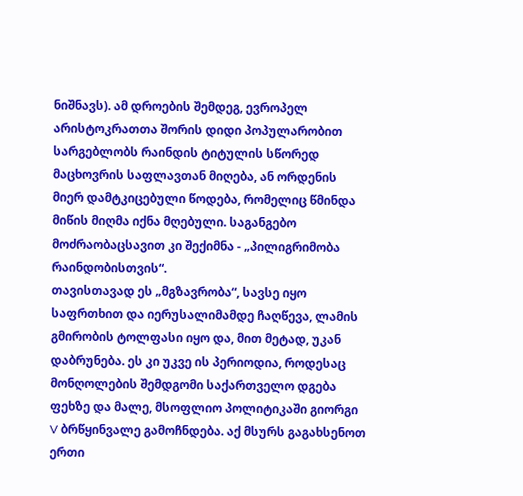ნიშნავს). ამ დროების შემდეგ, ევროპელ არისტოკრათთა შორის დიდი პოპულარობით სარგებლობს რაინდის ტიტულის სწორედ მაცხოვრის საფლავთან მიღება, ან ორდენის მიერ დამტკიცებული წოდება, რომელიც წმინდა მიწის მიღმა იქნა მღებული. საგანგებო მოძრაობაცსავით კი შექიმნა - „პილიგრიმობა რაინდობისთვის“.
თავისთავად ეს „მგზავრობა“, სავსე იყო საფრთხით და იერუსალიმამდე ჩაღწევა, ლამის გმირობის ტოლფასი იყო და, მით მეტად, უკან დაბრუნება. ეს კი უკვე ის პერიოდია, როდესაც მონღოლების შემდგომი საქართველო დგება ფეხზე და მალე, მსოფლიო პოლიტიკაში გიორგი V ბრწყინვალე გამოჩნდება. აქ მსურს გაგახსენოთ ერთი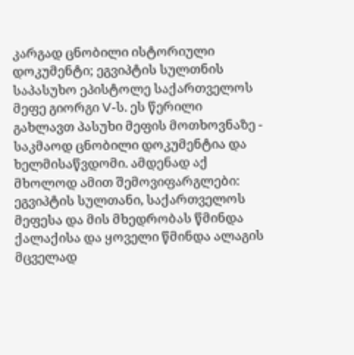კარგად ცნობილი ისტორიული დოკუმენტი; ეგვიპტის სულთნის საპასუხო ეპისტოლე საქართველოს მეფე გიორგი V-ს. ეს წერილი გახლავთ პასუხი მეფის მოთხოვნაზე - საკმაოდ ცნობილი დოკუმენტია და ხელმისაწვდომი. ამდენად აქ მხოლოდ ამით შემოვიფარგლები: ეგვიპტის სულთანი, საქართველოს მეფესა და მის მხედრობას წმინდა ქალაქისა და ყოველი წმინდა ალაგის მცველად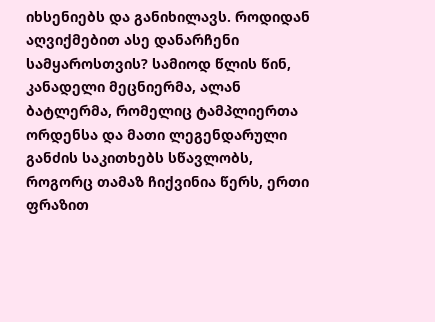იხსენიებს და განიხილავს. როდიდან აღვიქმებით ასე დანარჩენი სამყაროსთვის? სამიოდ წლის წინ, კანადელი მეცნიერმა, ალან ბატლერმა, რომელიც ტამპლიერთა ორდენსა და მათი ლეგენდარული განძის საკითხებს სწავლობს, როგორც თამაზ ჩიქვინია წერს, ერთი ფრაზით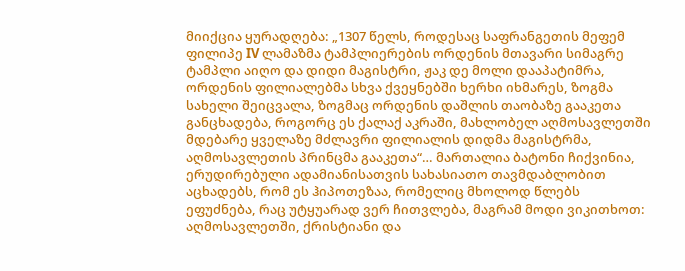მიიქცია ყურადღება: „1307 წელს, როდესაც საფრანგეთის მეფემ ფილიპე IV ლამაზმა ტამპლიერების ორდენის მთავარი სიმაგრე ტამპლი აიღო და დიდი მაგისტრი, ჟაკ დე მოლი დააპატიმრა, ორდენის ფილიალებმა სხვა ქვეყნებში ხერხი იხმარეს, ზოგმა სახელი შეიცვალა, ზოგმაც ორდენის დაშლის თაობაზე გააკეთა განცხადება, როგორც ეს ქალაქ აკრაში, მახლობელ აღმოსავლეთში მდებარე ყველაზე მძლავრი ფილიალის დიდმა მაგისტრმა, აღმოსავლეთის პრინცმა გააკეთა“… მართალია ბატონი ჩიქვინია, ერუდირებული ადამიანისათვის სახასიათო თავმდაბლობით აცხადებს, რომ ეს ჰიპოთეზაა, რომელიც მხოლოდ წლებს ეფუძნება, რაც უტყუარად ვერ ჩითვლება, მაგრამ მოდი ვიკითხოთ: აღმოსავლეთში, ქრისტიანი და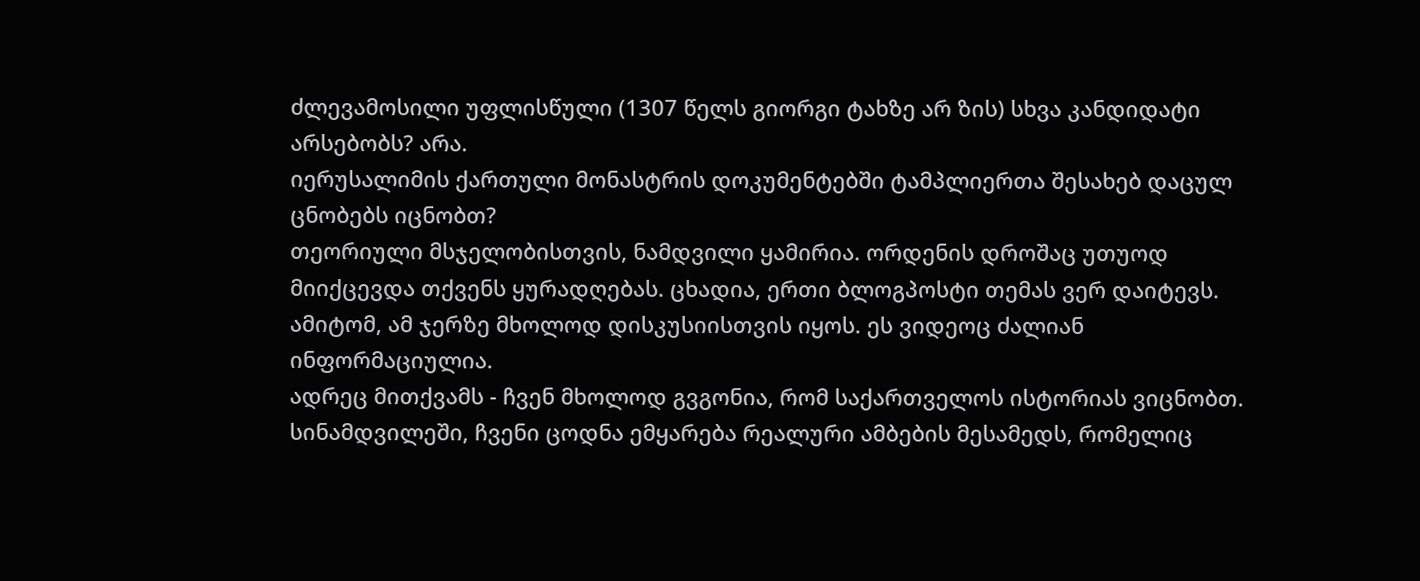ძლევამოსილი უფლისწული (1307 წელს გიორგი ტახზე არ ზის) სხვა კანდიდატი არსებობს? არა.
იერუსალიმის ქართული მონასტრის დოკუმენტებში ტამპლიერთა შესახებ დაცულ ცნობებს იცნობთ?
თეორიული მსჯელობისთვის, ნამდვილი ყამირია. ორდენის დროშაც უთუოდ მიიქცევდა თქვენს ყურადღებას. ცხადია, ერთი ბლოგპოსტი თემას ვერ დაიტევს. ამიტომ, ამ ჯერზე მხოლოდ დისკუსიისთვის იყოს. ეს ვიდეოც ძალიან ინფორმაციულია.
ადრეც მითქვამს - ჩვენ მხოლოდ გვგონია, რომ საქართველოს ისტორიას ვიცნობთ. სინამდვილეში, ჩვენი ცოდნა ემყარება რეალური ამბების მესამედს, რომელიც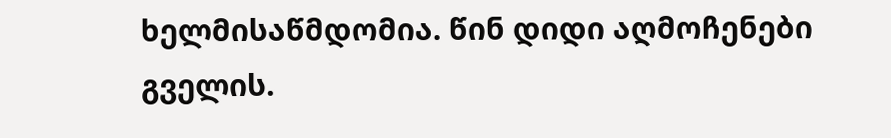ხელმისაწმდომია. წინ დიდი აღმოჩენები გველის.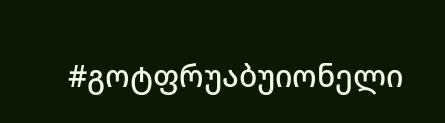#გოტფრუაბუიონელი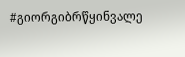#გიორგიბრწყინვალე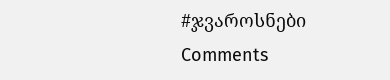#ჯვაროსნები
Comments